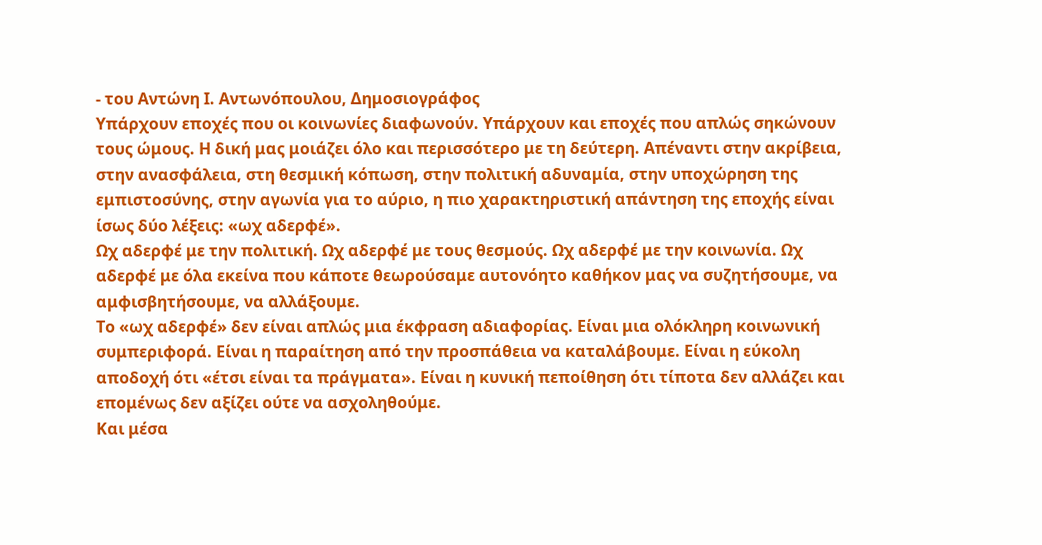- του Αντώνη Ι. Αντωνόπουλου, Δημοσιογράφος
Υπάρχουν εποχές που οι κοινωνίες διαφωνούν. Υπάρχουν και εποχές που απλώς σηκώνουν τους ώμους. Η δική μας μοιάζει όλο και περισσότερο με τη δεύτερη. Απέναντι στην ακρίβεια, στην ανασφάλεια, στη θεσμική κόπωση, στην πολιτική αδυναμία, στην υποχώρηση της εμπιστοσύνης, στην αγωνία για το αύριο, η πιο χαρακτηριστική απάντηση της εποχής είναι ίσως δύο λέξεις: «ωχ αδερφέ».
Ωχ αδερφέ με την πολιτική. Ωχ αδερφέ με τους θεσμούς. Ωχ αδερφέ με την κοινωνία. Ωχ αδερφέ με όλα εκείνα που κάποτε θεωρούσαμε αυτονόητο καθήκον μας να συζητήσουμε, να αμφισβητήσουμε, να αλλάξουμε.
Το «ωχ αδερφέ» δεν είναι απλώς μια έκφραση αδιαφορίας. Είναι μια ολόκληρη κοινωνική συμπεριφορά. Είναι η παραίτηση από την προσπάθεια να καταλάβουμε. Είναι η εύκολη αποδοχή ότι «έτσι είναι τα πράγματα». Είναι η κυνική πεποίθηση ότι τίποτα δεν αλλάζει και επομένως δεν αξίζει ούτε να ασχοληθούμε.
Και μέσα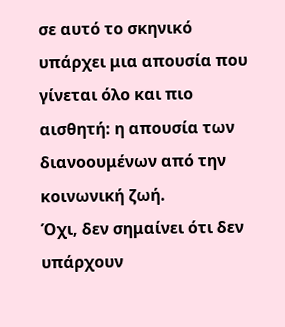σε αυτό το σκηνικό υπάρχει μια απουσία που γίνεται όλο και πιο αισθητή: η απουσία των διανοουμένων από την κοινωνική ζωή.
Όχι, δεν σημαίνει ότι δεν υπάρχουν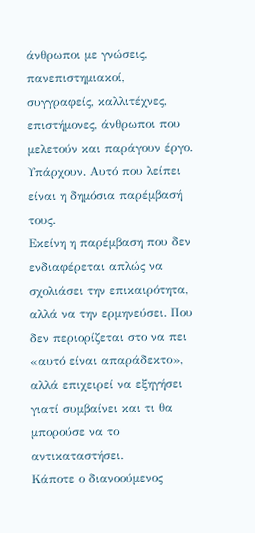άνθρωποι με γνώσεις, πανεπιστημιακοί, συγγραφείς, καλλιτέχνες, επιστήμονες, άνθρωποι που μελετούν και παράγουν έργο. Υπάρχουν. Αυτό που λείπει είναι η δημόσια παρέμβασή τους.
Εκείνη η παρέμβαση που δεν ενδιαφέρεται απλώς να σχολιάσει την επικαιρότητα, αλλά να την ερμηνεύσει. Που δεν περιορίζεται στο να πει «αυτό είναι απαράδεκτο», αλλά επιχειρεί να εξηγήσει γιατί συμβαίνει και τι θα μπορούσε να το αντικαταστήσει.
Κάποτε ο διανοούμενος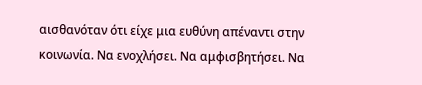αισθανόταν ότι είχε μια ευθύνη απέναντι στην κοινωνία. Να ενοχλήσει. Να αμφισβητήσει. Να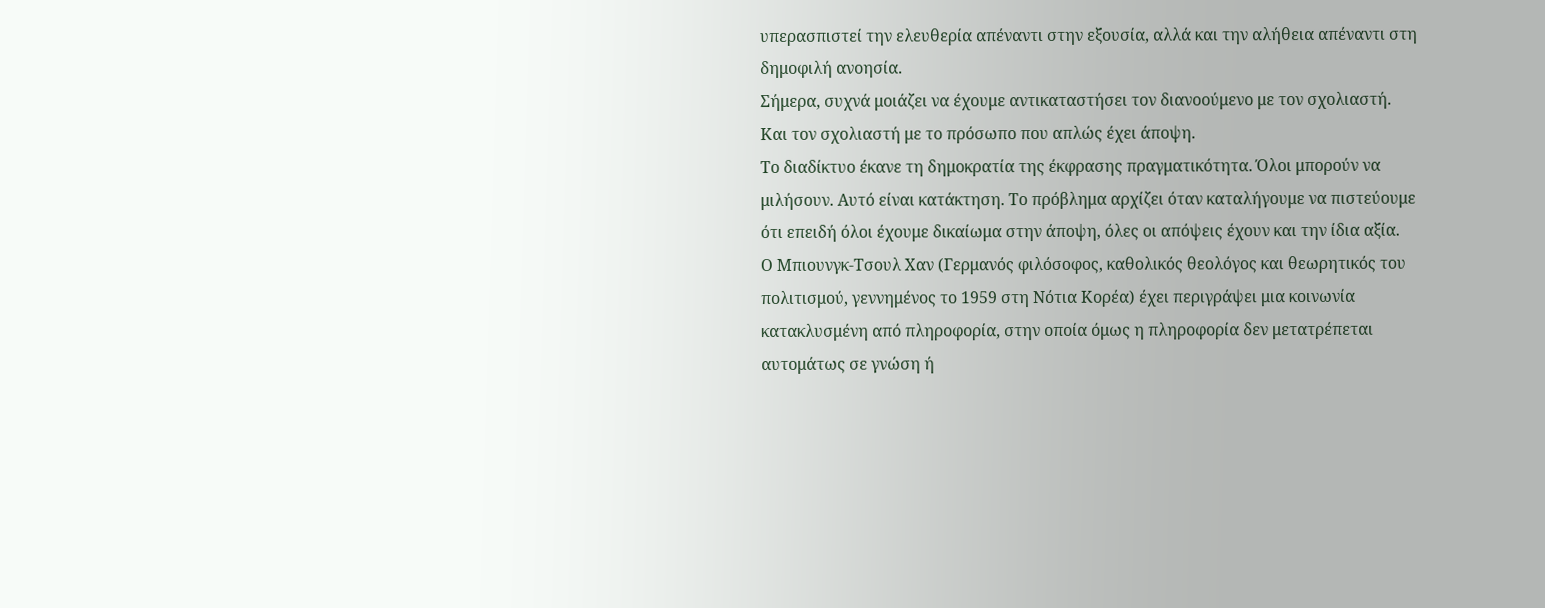υπερασπιστεί την ελευθερία απέναντι στην εξουσία, αλλά και την αλήθεια απέναντι στη δημοφιλή ανοησία.
Σήμερα, συχνά μοιάζει να έχουμε αντικαταστήσει τον διανοούμενο με τον σχολιαστή.
Και τον σχολιαστή με το πρόσωπο που απλώς έχει άποψη.
Το διαδίκτυο έκανε τη δημοκρατία της έκφρασης πραγματικότητα. Όλοι μπορούν να μιλήσουν. Αυτό είναι κατάκτηση. Το πρόβλημα αρχίζει όταν καταλήγουμε να πιστεύουμε ότι επειδή όλοι έχουμε δικαίωμα στην άποψη, όλες οι απόψεις έχουν και την ίδια αξία.
Ο Μπιουνγκ-Τσουλ Χαν (Γερμανός φιλόσοφος, καθολικός θεολόγος και θεωρητικός του πολιτισμού, γεννημένος το 1959 στη Νότια Κορέα) έχει περιγράψει μια κοινωνία κατακλυσμένη από πληροφορία, στην οποία όμως η πληροφορία δεν μετατρέπεται αυτομάτως σε γνώση ή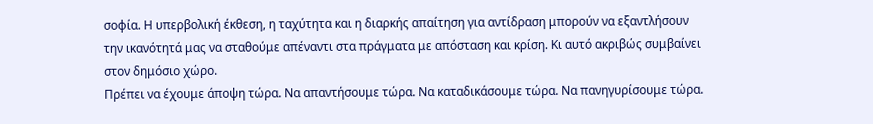σοφία. Η υπερβολική έκθεση, η ταχύτητα και η διαρκής απαίτηση για αντίδραση μπορούν να εξαντλήσουν την ικανότητά μας να σταθούμε απέναντι στα πράγματα με απόσταση και κρίση. Κι αυτό ακριβώς συμβαίνει στον δημόσιο χώρο.
Πρέπει να έχουμε άποψη τώρα. Να απαντήσουμε τώρα. Να καταδικάσουμε τώρα. Να πανηγυρίσουμε τώρα.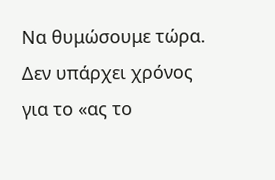Να θυμώσουμε τώρα.
Δεν υπάρχει χρόνος για το «ας το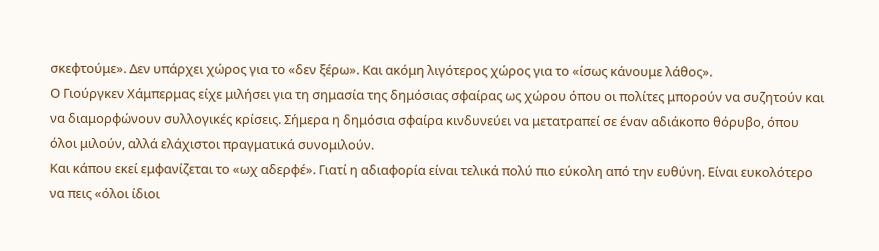σκεφτούμε». Δεν υπάρχει χώρος για το «δεν ξέρω». Και ακόμη λιγότερος χώρος για το «ίσως κάνουμε λάθος».
Ο Γιούργκεν Χάμπερμας είχε μιλήσει για τη σημασία της δημόσιας σφαίρας ως χώρου όπου οι πολίτες μπορούν να συζητούν και να διαμορφώνουν συλλογικές κρίσεις. Σήμερα η δημόσια σφαίρα κινδυνεύει να μετατραπεί σε έναν αδιάκοπο θόρυβο, όπου όλοι μιλούν, αλλά ελάχιστοι πραγματικά συνομιλούν.
Και κάπου εκεί εμφανίζεται το «ωχ αδερφέ». Γιατί η αδιαφορία είναι τελικά πολύ πιο εύκολη από την ευθύνη. Είναι ευκολότερο να πεις «όλοι ίδιοι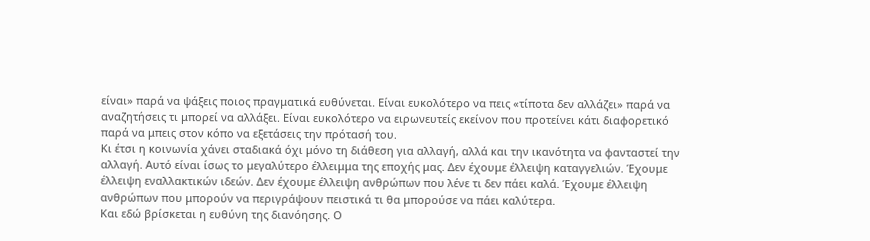είναι» παρά να ψάξεις ποιος πραγματικά ευθύνεται. Είναι ευκολότερο να πεις «τίποτα δεν αλλάζει» παρά να αναζητήσεις τι μπορεί να αλλάξει. Είναι ευκολότερο να ειρωνευτείς εκείνον που προτείνει κάτι διαφορετικό παρά να μπεις στον κόπο να εξετάσεις την πρότασή του.
Κι έτσι η κοινωνία χάνει σταδιακά όχι μόνο τη διάθεση για αλλαγή, αλλά και την ικανότητα να φανταστεί την αλλαγή. Αυτό είναι ίσως το μεγαλύτερο έλλειμμα της εποχής μας. Δεν έχουμε έλλειψη καταγγελιών. Έχουμε έλλειψη εναλλακτικών ιδεών. Δεν έχουμε έλλειψη ανθρώπων που λένε τι δεν πάει καλά. Έχουμε έλλειψη ανθρώπων που μπορούν να περιγράψουν πειστικά τι θα μπορούσε να πάει καλύτερα.
Και εδώ βρίσκεται η ευθύνη της διανόησης. Ο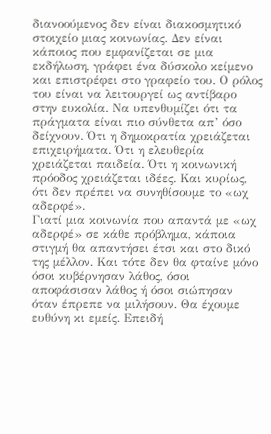διανοούμενος δεν είναι διακοσμητικό στοιχείο μιας κοινωνίας. Δεν είναι κάποιος που εμφανίζεται σε μια εκδήλωση, γράφει ένα δύσκολο κείμενο και επιστρέφει στο γραφείο του. Ο ρόλος του είναι να λειτουργεί ως αντίβαρο στην ευκολία. Να υπενθυμίζει ότι τα πράγματα είναι πιο σύνθετα απ’ όσο δείχνουν. Ότι η δημοκρατία χρειάζεται επιχειρήματα. Ότι η ελευθερία χρειάζεται παιδεία. Ότι η κοινωνική πρόοδος χρειάζεται ιδέες. Και κυρίως, ότι δεν πρέπει να συνηθίσουμε το «ωχ αδερφέ».
Γιατί μια κοινωνία που απαντά με «ωχ αδερφέ» σε κάθε πρόβλημα, κάποια στιγμή θα απαντήσει έτσι και στο δικό της μέλλον. Και τότε δεν θα φταίνε μόνο όσοι κυβέρνησαν λάθος, όσοι αποφάσισαν λάθος ή όσοι σιώπησαν όταν έπρεπε να μιλήσουν. Θα έχουμε ευθύνη κι εμείς. Επειδή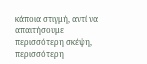κάποια στιγμή, αντί να απαιτήσουμε περισσότερη σκέψη, περισσότερη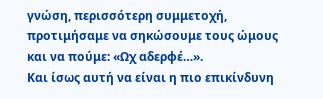γνώση, περισσότερη συμμετοχή, προτιμήσαμε να σηκώσουμε τους ώμους και να πούμε: «Ωχ αδερφέ…».
Και ίσως αυτή να είναι η πιο επικίνδυνη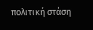πολιτική στάση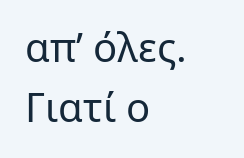απ’ όλες.
Γιατί ο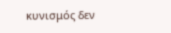κυνισμός δεν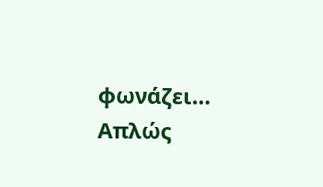φωνάζει… Απλώς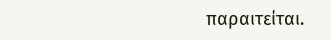παραιτείται.